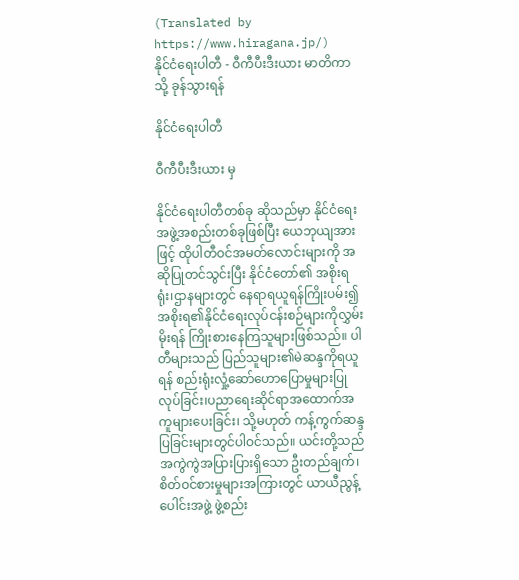(Translated by https://www.hiragana.jp/)
နိုင်ငံရေးပါတီ - ဝီကီပီးဒီးယား မာတိကာသို့ ခုန်သွားရန်

နိုင်ငံရေးပါတီ

ဝီကီပီးဒီးယား မှ

နိုင်ငံရေးပါတီတစ်ခု ဆိုသည်မှာ နိုင်ငံရေးအဖွဲ့အစည်းတစ်ခုဖြစ်ပြီး ယေဘုယျအားဖြင့် ထိုပါတီဝင်အမတ်လောင်းများကို အဆိုပြုတင်သွင်းပြီး နိုင်ငံတော်၏ အစိုးရရုံး၊ဌာနများတွင် နေရာရယူရန်ကြိုးပမ်း၍ အစိုးရ၏နိုင်ငံရေးလုပ်ငန်းစဉ်များကိုလွှမ်းမိုးရန် ကြိုးစားနေကြသူများဖြစ်သည်။ ပါတီများသည် ပြည်သူများ၏မဲဆန္ဒကိုရယူရန် စည်းရုံးလှုံ့ဆော်ဟောပြောမှုများပြုလုပ်ခြင်း၊ပညာရေးဆိုင်ရာအထောက်အကူများပေးခြင်း၊ သို့မဟုတ် ကန့်ကွက်ဆန္ဒပြခြင်းများတွင်ပါဝင်သည်။ ယင်းတို့သည် အကွဲကွဲအပြားပြားရှိသော ဦးတည်ချက်၊စိတ်ဝင်စားမှုများအကြားတွင် ယာယီညွန့်ပေါင်းအဖွဲ့ ဖွဲ့စည်း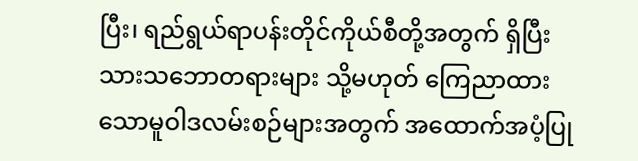ပြီး၊ ရည်ရွယ်ရာပန်းတိုင်ကိုယ်စီတို့အတွက် ရှိပြီးသားသဘောတရားများ သို့မဟုတ် ကြေညာထားသောမူဝါဒလမ်းစဉ်များအတွက် အထောက်အပံ့ပြု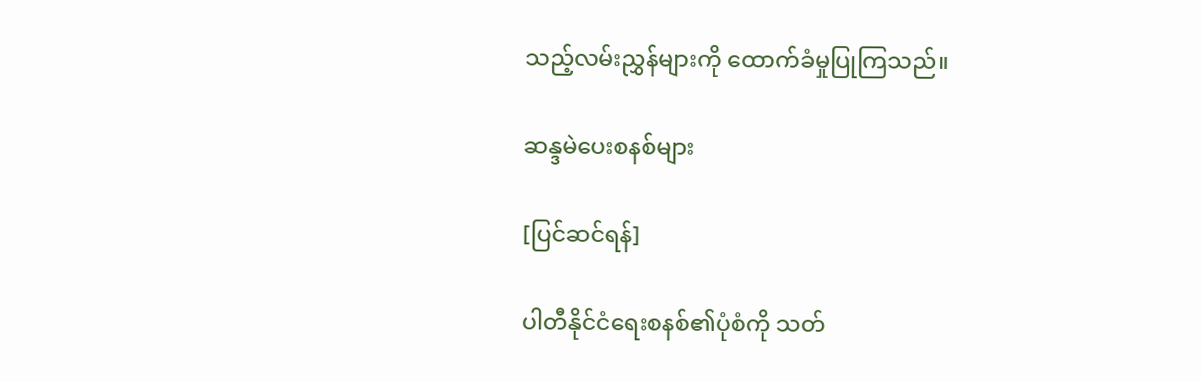သည့်လမ်းညွှန်များကို ထောက်ခံမှုပြုကြသည်။

ဆန္ဒမဲပေးစနစ်များ

[ပြင်ဆင်ရန်]

ပါတီနိုင်ငံရေးစနစ်၏ပုံစံကို သတ်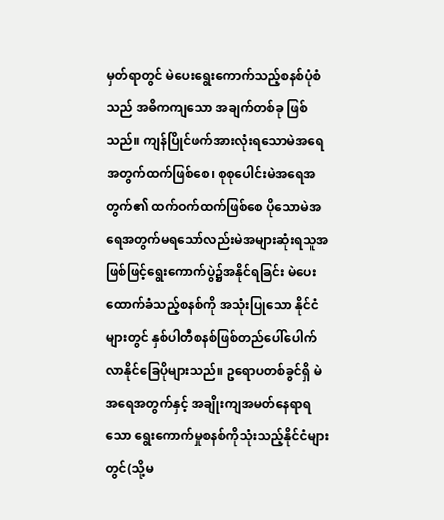မှတ်ရာတွင် မဲပေးရွေးကောက်သည့်စနစ်ပုံစံသည် အဓိကကျသော အချက်တစ်ခု ဖြစ်သည်။ ကျန်ပြိုင်ဖက်အားလုံးရသောမဲအရေအတွက်ထက်ဖြစ်စေ၊ စုစုပေါင်းမဲအရေအတွက်၏ ထက်ဝက်ထက်ဖြစ်စေ ပိုသောမဲအရေအတွက်မရသော်လည်းမဲအများဆုံးရသူအဖြစ်ဖြင့်ရွေးကောက်ပွဲ၌အနိုင်ရခြင်း မဲပေးထောက်ခံသည့်စနစ်ကို အသုံးပြုသော နိုင်ငံများတွင် နှစ်ပါတီစနစ်ဖြစ်တည်ပေါ်ပေါက်လာနိုင်ခြေပိုများသည်။ ဥရောပတစ်ခွင်ရှိ မဲအရေအတွက်နှင့် အချိုးကျအမတ်နေရာရသော ရွေးကောက်မှုစနစ်ကိုသုံးသည့်နိုင်ငံများတွင်(သို့မ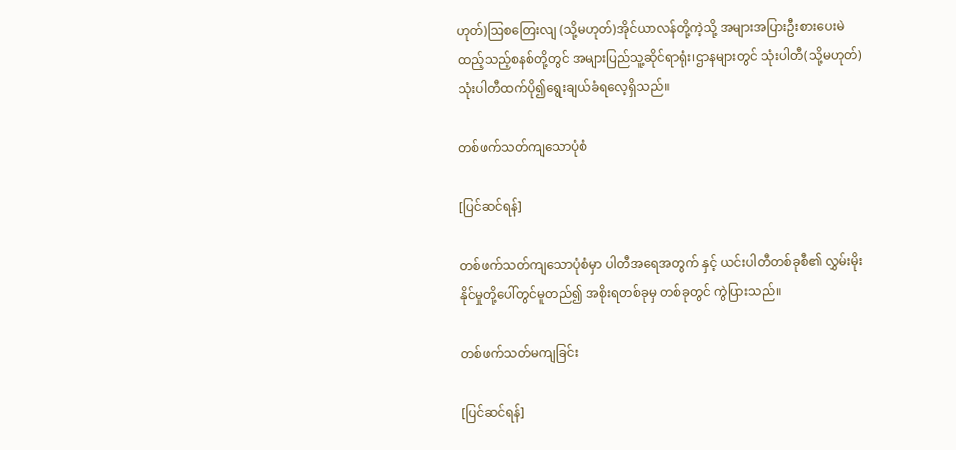ဟုတ်)ဩစတြေးလျ (သို့မဟုတ်)အိုင်ယာလန်တို့ကဲ့သို့ အများအပြားဦးစားပေးမဲထည့်သည့်စနစ်တို့တွင် အများပြည်သူ့ဆိုင်ရာရုံး၊ဌာနများတွင် သုံးပါတီ(သို့မဟုတ်)သုံးပါတီထက်ပို၍ရွေးချယ်ခံရလေ့ရှိသည်။

တစ်ဖက်သတ်ကျသောပုံစံ

[ပြင်ဆင်ရန်]

တစ်ဖက်သတ်ကျသောပုံစံမှာ ပါတီအရေအတွက် နှင့် ယင်းပါတီတစ်ခုစီ၏ လွှမ်းမိုး နိုင်မှုတို့ပေါ်တွင်မူတည်၍ အစိုးရတစ်ခုမှ တစ်ခုတွင် ကွဲပြားသည်။

တစ်ဖက်သတ်မကျခြင်း

[ပြင်ဆင်ရန်]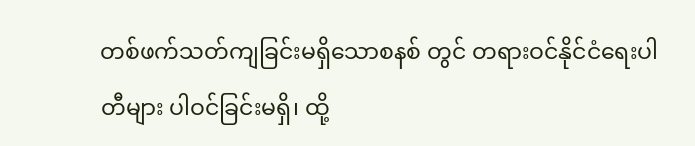တစ်ဖက်သတ်ကျခြင်းမရှိသောစနစ် တွင် တရားဝင်နိုင်ငံရေးပါတီများ ပါဝင်ခြင်းမရှိ၊ ထို့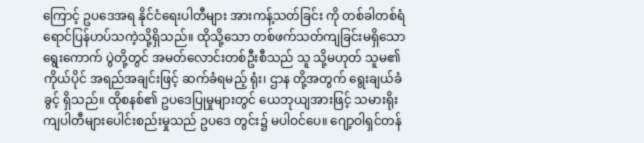ကြောင့် ဥပဒေအရ နိုင်ငံရေးပါတီများ အားကန့်သတ်ခြင်း ကို တစ်ခါတစ်ရံ ရောင်ပြန်ဟပ်သကဲ့သို့ရှိသည်။ ထိုသို့သော တစ်ဖက်သတ်ကျခြင်းမရှိသော ရွေးကောက် ပွဲတို့တွင် အမတ်လောင်းတစ်ဦးစီသည် သူ သို့မဟုတ် သူမ၏ကိုယ်ပိုင် အရည်အချင်းဖြင့် ဆက်ခံရမည့် ရုံး၊ ဌာန တို့အတွက် ရွေးချယ်ခံခွင့် ရှိသည်။ ထိုစနစ်၏ ဥပဒေပြုမှုများတွင် ယေဘုယျအားဖြင့် သမားရိုးကျပါတီများပေါင်းစည်းမှုသည် ဥပဒေ တွင်း၌ မပါဝင်ပေ။ ဂျော့ဝါရှင်တန်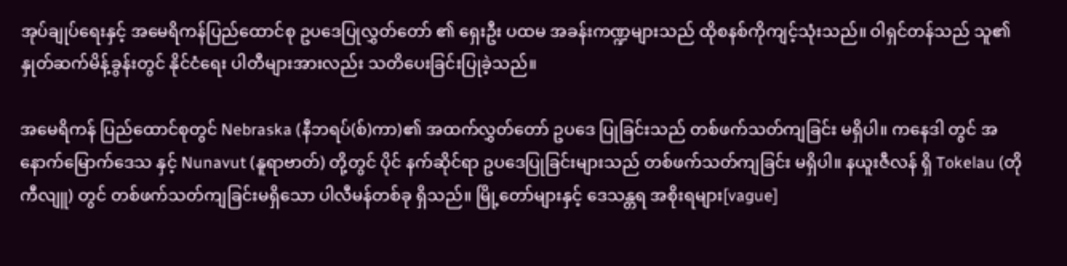အုပ်ချုပ်ရေးနှင့် အမေရိကန်ပြည်ထောင်စု ဥပဒေပြုလွှတ်တော် ၏ ရှေးဦး ပထမ အခန်းကဏ္ဍများသည် ထိုစနစ်ကိုကျင့်သုံးသည်။ ဝါရှင်တန်သည် သူ၏ နှုတ်ဆက်မိန့်ခွန်းတွင် နိုင်ငံရေး ပါတီများအားလည်း သတိပေးခြင်းပြုခဲ့သည်။

အမေရိကန် ပြည်ထောင်စုတွင် Nebraska (နီဘရပ်(စ်)ကာ)၏ အထက်လွှတ်တော် ဥပဒေ ပြုခြင်းသည် တစ်ဖက်သတ်ကျခြင်း မရှိပါ။ ကနေဒါ တွင် အနောက်မြောက်ဒေသ နှင့် Nunavut (နူရာဗာတ်) တို့တွင် ပိုင် နက်ဆိုင်ရာ ဥပဒေပြုခြင်းများသည် တစ်ဖက်သတ်ကျခြင်း မရှိပါ။ နယူးဇီလန် ရှိ Tokelau (တိုကီလျူ) တွင် တစ်ဖက်သတ်ကျခြင်းမရှိသော ပါလီမန်တစ်ခု ရှိသည်။ မြို့တော်များနှင့် ဒေသန္တရ အစိုးရများ[vague]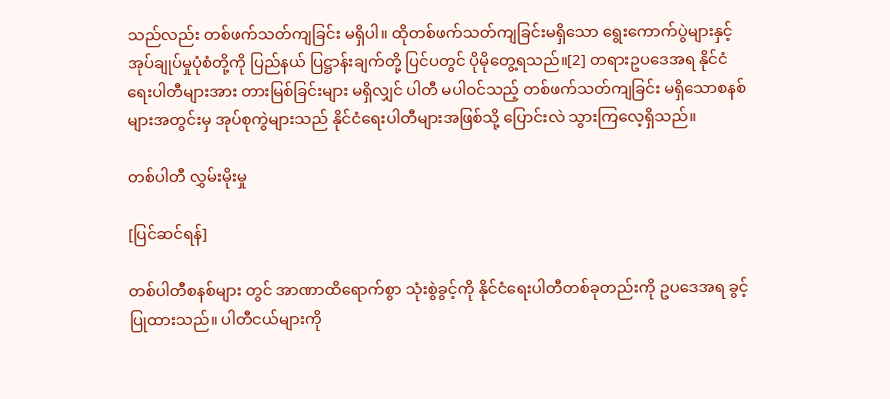သည်လည်း တစ်ဖက်သတ်ကျခြင်း မရှိပါ။ ထိုတစ်ဖက်သတ်ကျခြင်းမရှိသော ရွေးကောက်ပွဲများနှင့် အုပ်ချုပ်မှုပုံစံတို့ကို ပြည်နယ် ပြဋ္ဌာန်းချက်တို့ ပြင်ပတွင် ပိုမိုတွေ့ရသည်။[2] တရားဥပဒေအရ နိုင်ငံရေးပါတီများအား တားမြစ်ခြင်းများ မရှိလျှင် ပါတီ မပါဝင်သည့် တစ်ဖက်သတ်ကျခြင်း မရှိသောစနစ်များအတွင်းမှ အုပ်စုကွဲများသည် နိုင်ငံရေးပါတီများအဖြစ်သို့ ပြောင်းလဲ သွားကြလေ့ရှိသည်။

တစ်ပါတီ လွှမ်းမိုးမှု

[ပြင်ဆင်ရန်]

တစ်ပါတီစနစ်များ တွင် အာဏာထိရောက်စွာ သုံးစွဲခွင့်ကို နိုင်ငံရေးပါတီတစ်ခုတည်းကို ဥပဒေအရ ခွင့်ပြုထားသည်။ ပါတီငယ်များကို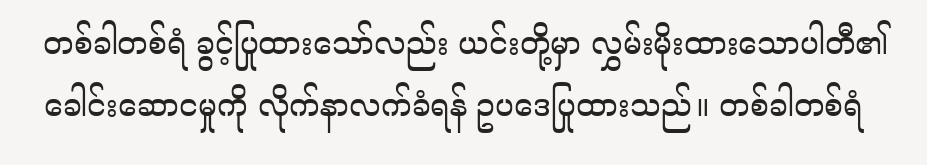တစ်ခါတစ်ရံ ခွင့်ပြုထားသော်လည်း ယင်းတို့မှာ လွှမ်းမိုးထားသောပါတီ၏ ခေါင်းဆောငမှုကို လိုက်နာလက်ခံရန် ဥပဒေပြုထားသည်။ တစ်ခါတစ်ရံ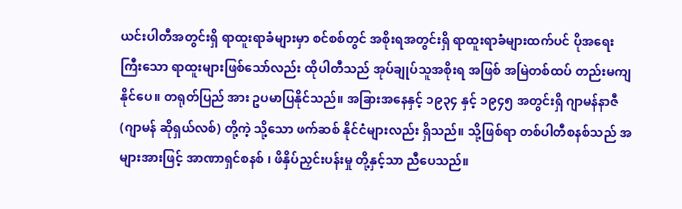ယင်းပါတီအတွင်းရှိ ရာထူးရာခံများမှာ စင်စစ်တွင် အစိုးရအတွင်းရှိ ရာထူးရာခံများထက်ပင် ပိုအရေးကြီးသော ရာထူးများဖြစ်သော်လည်း ထိုပါတီသည် အုပ်ချုပ်သူအစိုးရ အဖြစ် အမြဲတစ်ထပ် တည်းမကျနိုင်ပေ။ တရုတ်ပြည် အား ဥပမာပြနိုင်သည်။ အခြားအနေနှင့် ၁၉၃၄ နှင့် ၁၉၄၅ အတွင်းရှိ ဂျာမန်နာဇီ(ဂျာမန် ဆိုရှယ်လစ်) တို့ကဲ့ သို့သော ဖက်ဆစ် နိုင်ငံများလည်း ရှိသည်။ သို့ဖြစ်ရာ တစ်ပါတီစနစ်သည် အများအားဖြင့် အာဏာရှင်စနစ် ၊ ဖိနှိပ်ညှင်းပန်းမှု တို့နှင့်သာ ညီပေသည်။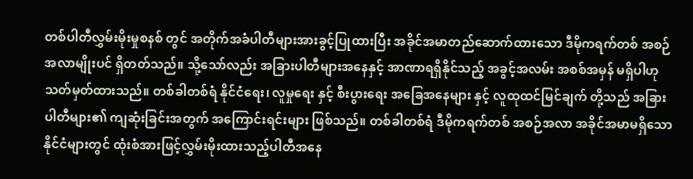တစ်ပါတီလွှမ်းမိုးမှုစနစ် တွင် အတိုက်အခံပါတီများအားခွင့်ပြုထားပြီး အခိုင်အမာတည်ဆောက်ထားသော ဒီမိုကရက်တစ် အစဉ်အလာမျိုးပင် ရှိတတ်သည်။ သို့သော်လည်း အခြားပါတီများအနေနှင့် အာဏာရရှိနိုင်သည့် အခွင့်အလမ်း အစစ်အမှန် မရှိပါဟု သတ်မှတ်ထားသည်။ တစ်ခါတစ်ရံ နိုင်ငံရေး၊ လူမှုရေး နှင့် စီးပွားရေး အခြေအနေများ နှင့် လူထုထင်မြင်ချက် တို့သည် အခြားပါတီများ၏ ကျဆုံးခြင်းအတွက် အကြောင်းရင်းများ ဖြစ်သည်။ တစ်ခါတစ်ရံ ဒီမိုကရက်တစ် အစဉ်အလာ အခိုင်အမာမရှိသော နိုင်ငံများတွင် ထုံးစံအားဖြင့်လွှမ်းမိုးထားသည့်ပါတီအနေ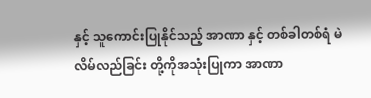နှင့် သူကောင်းပြုနိုင်သည့် အာဏာ နှင့် တစ်ခါတစ်ရံ မဲလိမ်လည်ခြင်း တို့ကိုအသုံးပြုကာ အာဏာ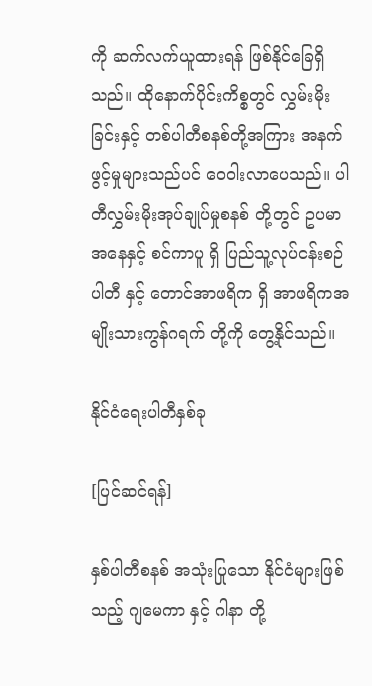ကို ဆက်လက်ယူထားရန် ဖြစ်နိုင်ခြေရှိသည်။ ထိုနောက်ပိုင်းကိစ္စတွင် လွှမ်းမိုး ခြင်းနှင့် တစ်ပါတီစနစ်တို့အကြား အနက်ဖွင့်မှုများသည်ပင် ဝေဝါးလာပေသည်။ ပါတီလွှမ်းမိုးအုပ်ချုပ်မှုစနစ် တို့တွင် ဥပမာအနေနှင့် စင်ကာပူ ရှိ ပြည်သူ့လုပ်ငန်းစဉ်ပါတီ နှင့် တောင်အာဖရိက ရှိ အာဖရိကအမျိုးသားကွန်ဂရက် တို့ကို တွေ့နိုင်သည်။

နိုင်ငံရေးပါတီနှစ်ခု

[ပြင်ဆင်ရန်]

နှစ်ပါတီစနစ် အသုံးပြုသော နိုင်ငံများဖြစ်သည့် ဂျမေကာ နှင့် ဂါနာ တို့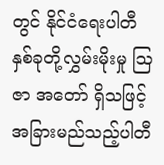တွင် နိုင်ငံရေးပါတီ နှစ်ခုတို့လွှမ်းမိုးမှု ဩဇာ အတော် ရှိသဖြင့် အခြားမည်သည့်ပါတီ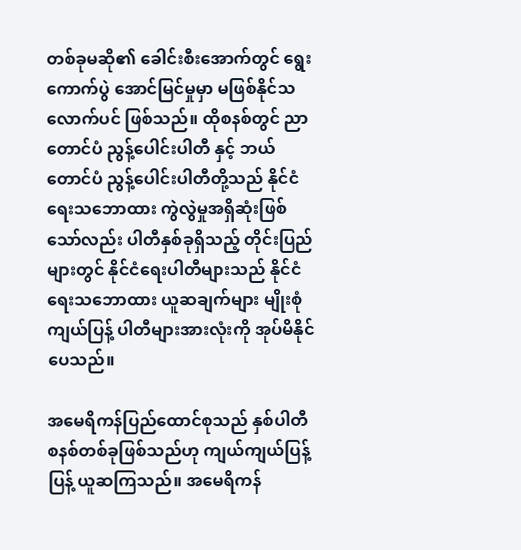တစ်ခုမဆို၏ ခေါင်းစီးအောက်တွင် ရွေးကောက်ပွဲ အောင်မြင်မှုမှာ မဖြစ်နိုင်သလောက်ပင် ဖြစ်သည်။ ထိုစနစ်တွင် ညာတောင်ပံ ညွန့်ပေါင်းပါတီ နှင့် ဘယ်တောင်ပံ ညွန့်ပေါင်းပါတီတို့သည် နိုင်ငံရေးသဘောထား ကွဲလွဲမှုအရှိဆုံးဖြစ်သော်လည်း ပါတီနှစ်ခုရှိသည့် တိုင်းပြည်များတွင် နိုင်ငံရေးပါတီများသည် နိုင်ငံရေးသဘောထား ယူဆချက်များ မျိုးစုံကျယ်ပြန့် ပါတီများအားလုံးကို အုပ်မိနိုင်ပေသည်။

အမေရိကန်ပြည်ထောင်စုသည် နှစ်ပါတီစနစ်တစ်ခုဖြစ်သည်ဟု ကျယ်ကျယ်ပြန့်ပြန့် ယူဆကြသည်။ အမေရိကန်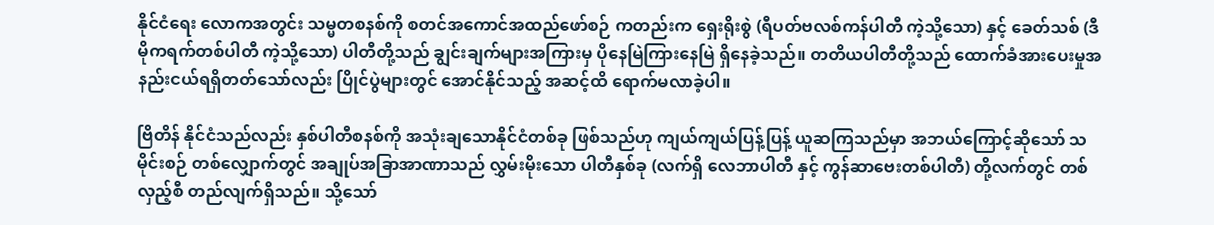နိုင်ငံရေး လောကအတွင်း သမ္မတစနစ်ကို စတင်အကောင်အထည်ဖော်စဉ် ကတည်းက ရှေးရိုးစွဲ (ရီပတ်ဗလစ်ကန်ပါတီ ကဲ့သို့သော) နှင့် ခေတ်သစ် (ဒီမိုကရက်တစ်ပါတီ ကဲ့သို့သော) ပါတီတို့သည် ချွင်းချက်များအကြားမှ ပိုနေမြဲကြားနေမြဲ ရှိနေခဲ့သည်။ တတိယပါတီတို့သည် ထောက်ခံအားပေးမှုအနည်းငယ်ရရှိတတ်သော်လည်း ပြိုင်ပွဲများတွင် အောင်နိုင်သည့် အဆင့်ထိ ရောက်မလာခဲ့ပါ။

ဗြိတိန် နိုင်ငံသည်လည်း နှစ်ပါတီစနစ်ကို အသုံးချသောနိုင်ငံတစ်ခု ဖြစ်သည်ဟု ကျယ်ကျယ်ပြန့်ပြန့် ယူဆကြသည်မှာ အဘယ်ကြောင့်ဆိုသော် သမိုင်းစဉ် တစ်လျှောက်တွင် အချုပ်အခြာအာဏာသည် လွှမ်းမိုးသော ပါတီနှစ်ခု (လက်ရှိ လေဘာပါတီ နှင့် ကွန်ဆာဗေးတစ်ပါတီ) တို့လက်တွင် တစ်လှည့်စီ တည်လျက်ရှိသည်။ သို့သော်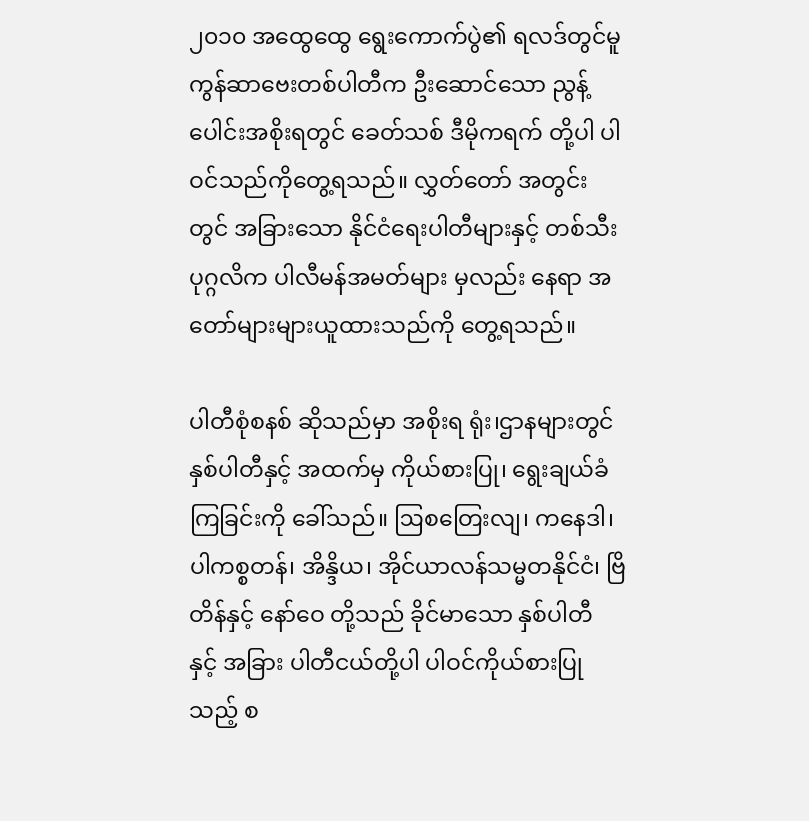၂၀၁၀ အထွေထွေ ရွေးကောက်ပွဲ၏ ရလဒ်တွင်မူ ကွန်ဆာဗေးတစ်ပါတီက ဦးဆောင်သော ညွန့်ပေါင်းအစိုးရတွင် ခေတ်သစ် ဒီမိုကရက် တို့ပါ ပါဝင်သည်ကိုတွေ့ရသည်။ လွှတ်တော် အတွင်းတွင် အခြားသော နိုင်ငံရေးပါတီများနှင့် တစ်သီးပုဂ္ဂလိက ပါလီမန်အမတ်များ မှလည်း နေရာ အတော်များများယူထားသည်ကို တွေ့ရသည်။

ပါတီစုံစနစ် ဆိုသည်မှာ အစိုးရ ရုံး၊ဌာနများတွင် နှစ်ပါတီနှင့် အထက်မှ ကိုယ်စားပြု၊ ရွေးချယ်ခံ ကြခြင်းကို ခေါ်သည်။ ဩစတြေးလျ၊ ကနေဒါ၊ ပါကစ္စတန်၊ အိန္ဒိယ၊ အိုင်ယာလန်သမ္မတနိုင်ငံ၊ ဗြိတိန်နှင့် နော်ဝေ တို့သည် ခိုင်မာသော နှစ်ပါတီ နှင့် အခြား ပါတီငယ်တို့ပါ ပါဝင်ကိုယ်စားပြုသည့် စ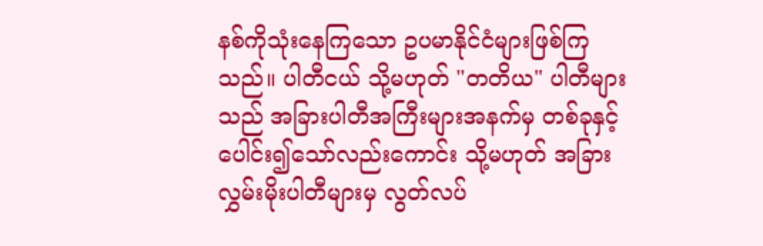နစ်ကိုသုံးနေကြသော ဥပမာနိုင်ငံများဖြစ်ကြသည်။ ပါတီငယ် သို့မဟုတ် "တတိယ" ပါတီများသည် အခြားပါတီအကြီးများအနက်မှ တစ်ခုနှင့် ပေါင်း၍သော်လည်းကောင်း သို့မဟုတ် အခြား လွှမ်းမိုးပါတီများမှ လွတ်လပ်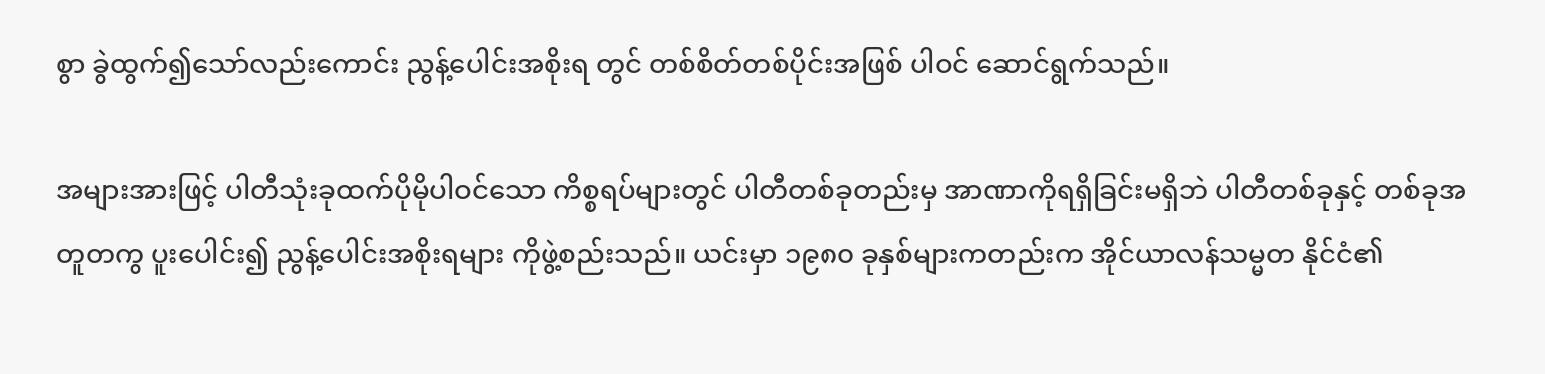စွာ ခွဲထွက်၍သော်လည်းကောင်း ညွန့်ပေါင်းအစိုးရ တွင် တစ်စိတ်တစ်ပိုင်းအဖြစ် ပါဝင် ဆောင်ရွက်သည်။

အများအားဖြင့် ပါတီသုံးခုထက်ပိုမိုပါဝင်သော ကိစ္စရပ်များတွင် ပါတီတစ်ခုတည်းမှ အာဏာကိုရရှိခြင်းမရှိဘဲ ပါတီတစ်ခုနှင့် တစ်ခုအတူတကွ ပူးပေါင်း၍ ညွန့်ပေါင်းအစိုးရများ ကိုဖွဲ့စည်းသည်။ ယင်းမှာ ၁၉၈၀ ခုနှစ်များကတည်းက အိုင်ယာလန်သမ္မတ နိုင်ငံ၏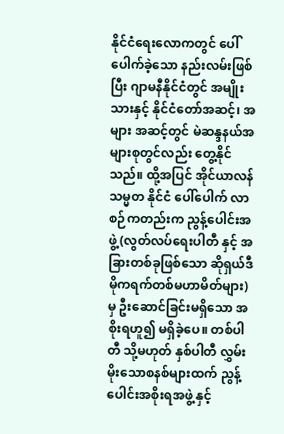နိုင်ငံရေးလောကတွင် ပေါ်ပေါက်ခဲ့သော နည်းလမ်းဖြစ်ပြီး ဂျာမနီနိုင်ငံတွင် အမျိုးသားနှင့် နိုင်ငံတော်အဆင့်၊ အများ အဆင့်တွင် မဲဆန္ဒနယ်အများစုတွင်လည်း တွေ့နိုင်သည်။ ထို့အပြင် အိုင်ယာလန်သမ္မတ နိုင်ငံ ပေါ်ပေါက် လာစဉ်ကတည်းက ညွန့်ပေါင်းအဖွဲ့ (လွတ်လပ်ရေးပါတီ နှင့် အခြားတစ်ခုဖြစ်သော ဆိုရှယ်ဒီမိုကရက်တစ်မဟာမိတ်များ) မှ ဦးဆောင်ခြင်းမရှိသော အစိုးရဟူ၍ မရှိခဲ့ပေ။ တစ်ပါတီ သို့မဟုတ် နှစ်ပါတီ လွှမ်းမိုးသောစနစ်များထက် ညွန့်ပေါင်းအစိုးရအဖွဲ့ နှင့်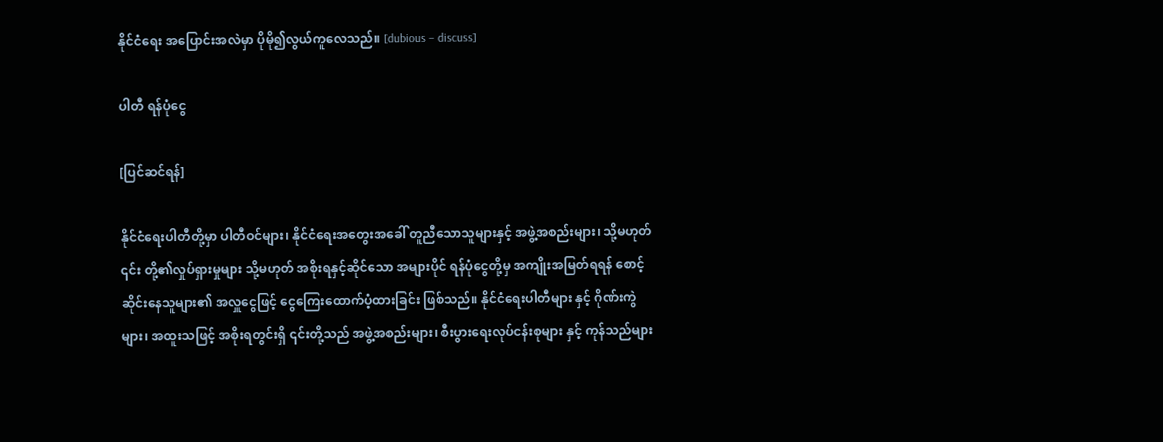နိုင်ငံရေး အပြောင်းအလဲမှာ ပိုမို၍လွယ်ကူလေသည်။ [dubious – discuss]

ပါတီ ရန်ပုံငွေ

[ပြင်ဆင်ရန်]

နိုင်ငံရေးပါတီတို့မှာ ပါတီဝင်များ၊ နိုင်ငံရေးအတွေးအခေါ် တူညီသောသူများနှင့် အဖွဲ့အစည်းများ၊ သို့မဟုတ် ၎င်း တို့၏လှုပ်ရှားမှုများ သို့မဟုတ် အစိုးရနှင့်ဆိုင်သော အများပိုင် ရန်ပုံငွေတို့မှ အကျိုးအမြတ်ရရန် စောင့်ဆိုင်းနေသူများ၏ အလှူငွေဖြင့် ငွေကြေးထောက်ပံ့ထားခြင်း ဖြစ်သည်။ နိုင်ငံရေးပါတီများ နှင့် ဂိုဏ်းကွဲများ၊ အထူးသဖြင့် အစိုးရတွင်းရှိ ၎င်းတို့သည် အဖွဲ့အစည်းများ၊ စီးပွားရေးလုပ်ငန်းစုများ နှင့် ကုန်သည်များ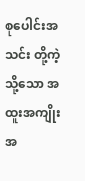စုပေါင်းအသင်း တို့ကဲ့သို့သော အထူးအကျိုးအ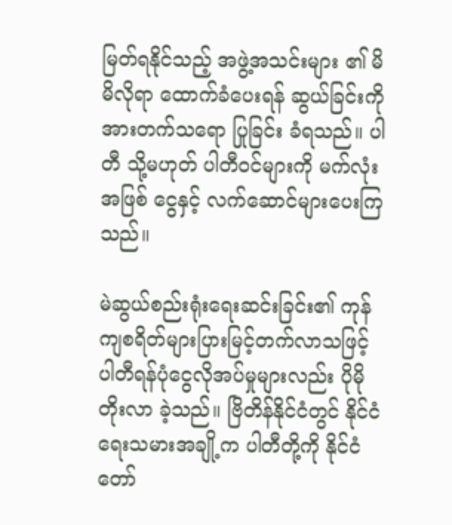မြတ်ရနိုင်သည့် အဖွဲ့အသင်းများ ၏ မိမိလိုရာ ထောက်ခံပေးရန် ဆွယ်ခြင်းကို အားတက်သရော ပြုခြင်း ခံရသည်။ ပါတီ သို့မဟုတ် ပါတီဝင်များကို မက်လုံးအဖြစ် ငွေနှင့် လက်ဆောင်များပေးကြသည်။

မဲဆွယ်စည်းရုံးရေးဆင်းခြင်း၏ ကုန်ကျစရိတ်များပြားမြင့်တက်လာသဖြင့် ပါတီရန်ပုံငွေလိုအပ်မှုများလည်း ပိုမိုတိုးလာ ခဲ့သည်။ ဗြိတိန်နိုင်ငံတွင် နိုင်ငံရေးသမားအချို့က ပါတီတို့ကို နိုင်ငံတော်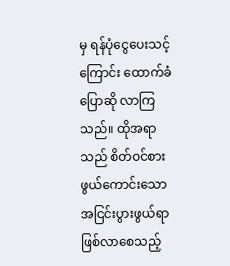မှ ရန်ပုံငွေပေးသင့်ကြောင်း ထောက်ခံပြောဆို လာကြသည်။ ထိုအရာသည် စိတ်ဝင်စားဖွယ်ကောင်းသော အငြင်းပွားဖွယ်ရာ ဖြစ်လာစေသည့်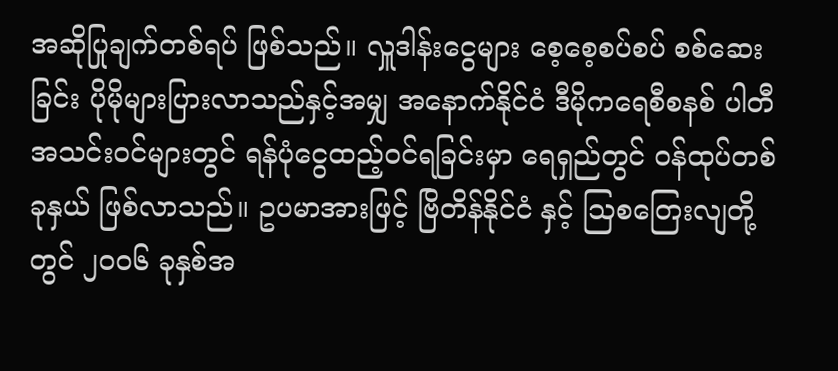အဆိုပြုချက်တစ်ရပ် ဖြစ်သည်။ လှူဒါန်းငွေများ စေ့စေ့စပ်စပ် စစ်ဆေးခြင်း ပိုမိုများပြားလာသည်နှင့်အမျှ အနောက်နိုင်ငံ ဒီမိုကရေစီစနစ် ပါတီအသင်းဝင်များတွင် ရန်ပုံငွေထည့်ဝင်ရခြင်းမှာ ရေရှည်တွင် ဝန်ထုပ်တစ်ခုနှယ် ဖြစ်လာသည်။ ဥပမာအားဖြင့် ဗြိတိန်နိုင်ငံ နှင့် ဩစတြေးလျတို့တွင် ၂၀၀၆ ခုနှစ်အ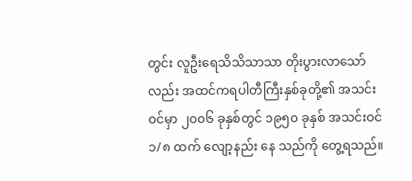တွင်း လူဦးရေသိသိသာသာ တိုးပွားလာသော်လည်း အထင်ကရပါတီကြီးနှစ်ခုတို့၏ အသင်းဝင်မှာ ၂၀၀၆ ခုနှစ်တွင် ၁၉၅၀ ခုနှစ် အသင်းဝင် ၁/၈ ထက် လျော့နည်း နေ သည်ကို တွေ့ရသည်။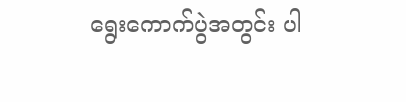ရွေးကောက်ပွဲအတွင်း ပါ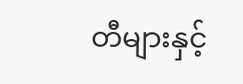တီများနှင့်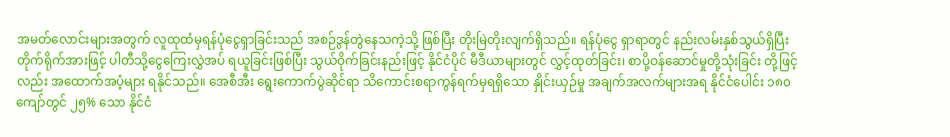အမတ်လောင်းများအတွက် လူထုထံမှရန်ပုံငွေရှာခြင်းသည် အစဉ်ဒွန်တွဲနေသကဲ့သို့ ဖြစ်ပြီး တိုးမြဲတိုးလျက်ရှိသည်။ ရန်ပုံငွေ ရှာရာတွင် နည်းလမ်းနှစ်သွယ်ရှိပြီး တိုက်ရိုက်အားဖြင့် ပါတီသို့ငွေကြေးလွှဲအပ် ရယူခြင်းဖြစ်ပြီး သွယ်ဝိုက်ခြင်းနည်းဖြင့် နိုင်ငံပိုင် မီဒီယာများတွင် လွှင့်ထုတ်ခြင်း၊ စာပို့ဝန်ဆောင်မှုတို့သုံးခြင်း တို့ဖြင့်လည်း အထောက်အပံ့များ ရနိုင်သည်။ အေစီအီး ရွေးကောက်ပွဲဆိုင်ရာ သိကောင်းစရာကွန်ရက်မှရရှိသော နှိုင်းယှဉ်မှု အချက်အလက်များအရ နိုင်ငံပေါင်း ၁၈၀ ကျော်တွင် ၂၅% သော နိုင်ငံ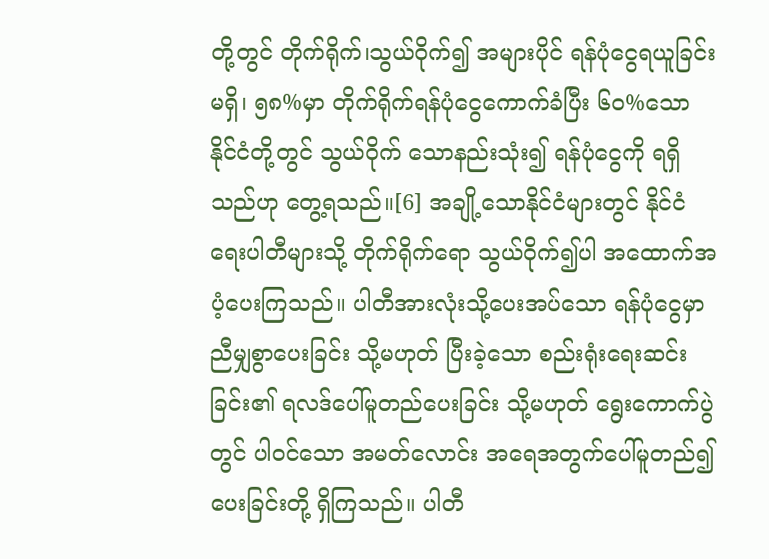တို့တွင် တိုက်ရိုက်၊သွယ်ဝိုက်၍ အများပိုင် ရန်ပုံငွေရယူခြင်းမရှိ၊ ၅၈%မှာ တိုက်ရိုက်ရန်ပုံငွေကောက်ခံပြီး ၆၀%သော နိုင်ငံတို့တွင် သွယ်ဝိုက် သောနည်းသုံး၍ ရန်ပုံငွေကို ရရှိသည်ဟု တွေ့ရသည်။[6] အချို့သောနိုင်ငံများတွင် နိုင်ငံရေးပါတီများသို့ တိုက်ရိုက်ရော သွယ်ဝိုက်၍ပါ အထောက်အပံ့ပေးကြသည်။ ပါတီအားလုံးသို့ပေးအပ်သော ရန်ပုံငွေမှာ ညီမျှစွာပေးခြင်း သို့မဟုတ် ပြီးခဲ့သော စည်းရုံးရေးဆင်းခြင်း၏ ရလဒ်ပေါ်မူတည်ပေးခြင်း သို့မဟုတ် ရွေးကောက်ပွဲတွင် ပါဝင်သော အမတ်လောင်း အရေအတွက်ပေါ်မူတည်၍ပေးခြင်းတို့ ရှိကြသည်။ ပါတီ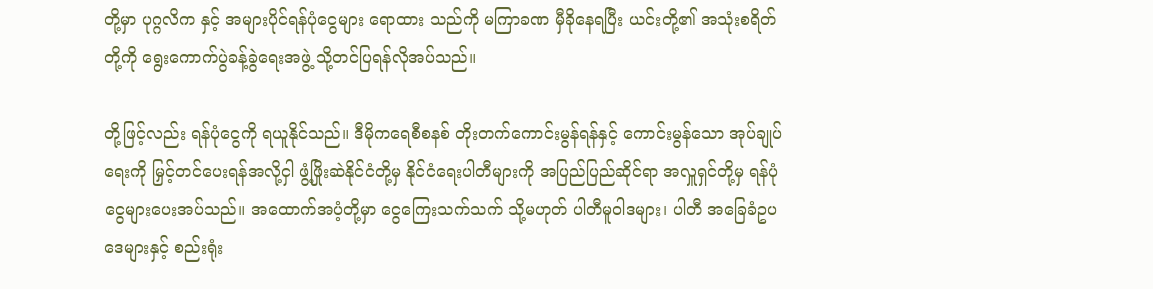တို့မှာ ပုဂ္ဂလိက နှင့် အများပိုင်ရန်ပုံငွေများ ရောထား သည်ကို မကြာခဏ မှီခိုနေရပြီး ယင်းတို့၏ အသုံးစရိတ်တို့ကို ရွေးကောက်ပွဲခန့်ခွဲရေးအဖွဲ့ သို့တင်ပြရန်လိုအပ်သည်။

တို့ဖြင့်လည်း ရန်ပုံငွေကို ရယူနိုင်သည်။ ဒီမိုကရေစီစနစ် တိုးတက်ကောင်းမွန်ရန်နှင့် ကောင်းမွန်သော အုပ်ချုပ်ရေးကို မြှင့်တင်ပေးရန်အလို့ငှါ ဖွံ့ဖြိုးဆဲနိုင်ငံတို့မှ နိုင်ငံရေးပါတီများကို အပြည်ပြည်ဆိုင်ရာ အလှူရှင်တို့မှ ရန်ပုံငွေများပေးအပ်သည်။ အထောက်အပံ့တို့မှာ ငွေကြေးသက်သက် သို့မဟုတ် ပါတီမူဝါဒများ၊ ပါတီ အခြေခံဥပဒေများနှင့် စည်းရုံး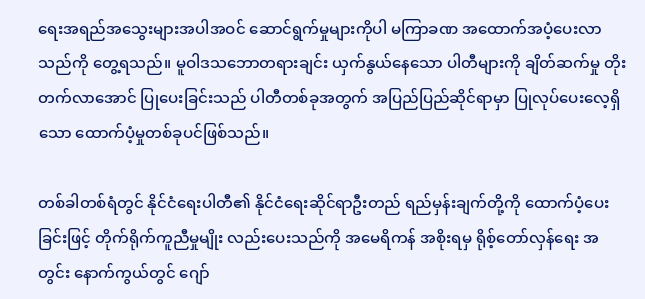ရေးအရည်အသွေးများအပါအဝင် ဆောင်ရွက်မှုများကိုပါ မကြာခဏ အထောက်အပံ့ပေးလာသည်ကို တွေ့ရသည်။ မူဝါဒသဘောတရားချင်း ယှက်နွယ်နေသော ပါတီများကို ချိတ်ဆက်မှု တိုးတက်လာအောင် ပြုပေးခြင်းသည် ပါတီတစ်ခုအတွက် အပြည်ပြည်ဆိုင်ရာမှာ ပြုလုပ်ပေးလေ့ရှိသော ထောက်ပံ့မှုတစ်ခုပင်ဖြစ်သည်။

တစ်ခါတစ်ရံတွင် နိုင်ငံရေးပါတီ၏ နိုင်ငံရေးဆိုင်ရာဦးတည် ရည်မှန်းချက်တို့ကို ထောက်ပံ့ပေးခြင်းဖြင့် တိုက်ရိုက်ကူညီမှုမျိုး လည်းပေးသည်ကို အမေရိကန် အစိုးရမှ ရိုစ့်တော်လှန်ရေး အတွင်း နောက်ကွယ်တွင် ဂျော်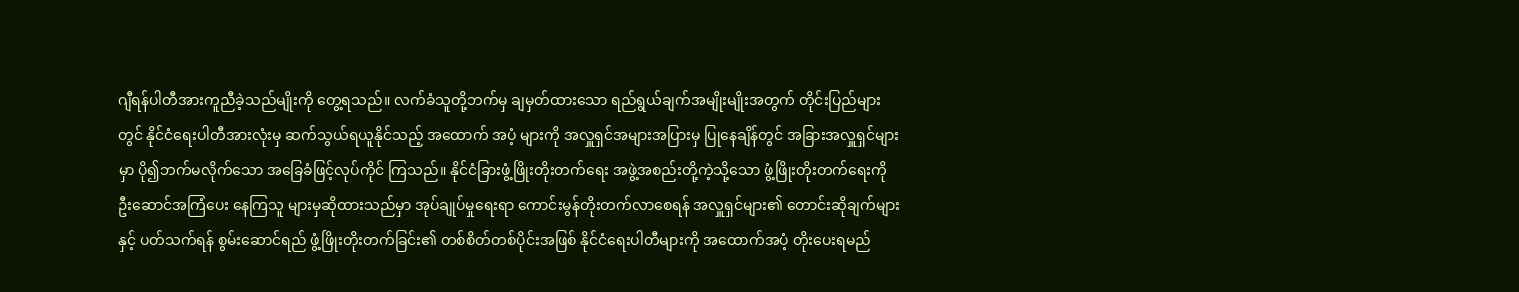ဂျီရန်ပါတီအားကူညီခဲ့သည်မျိုးကို တွေ့ရသည်။ လက်ခံသူတို့ဘက်မှ ချမှတ်ထားသော ရည်ရွယ်ချက်အမျိုးမျိုးအတွက် တိုင်းပြည်များတွင် နိုင်ငံရေးပါတီအားလုံးမှ ဆက်သွယ်ရယူနိုင်သည့် အထောက် အပံ့ များကို အလှူရှင်အများအပြားမှ ပြုနေချိန်တွင် အခြားအလှူရှင်များမှာ ပို၍ဘက်မလိုက်သော အခြေခံဖြင့်လုပ်ကိုင် ကြသည်။ နိုင်ငံခြားဖွံ့ဖြိုးတိုးတက်ရေး အဖွဲ့အစည်းတို့ကဲ့သို့သော ဖွံ့ဖြိုးတိုးတက်ရေးကို ဦးဆောင်အကြံပေး နေကြသူ များမှဆိုထားသည်မှာ အုပ်ချုပ်မှုရေးရာ ကောင်းမွန်တိုးတက်လာစေရန် အလှူရှင်များ၏ တောင်းဆိုချက်များနှင့် ပတ်သက်ရန် စွမ်းဆောင်ရည် ဖွံ့ဖြိုးတိုးတက်ခြင်း၏ တစ်စိတ်တစ်ပိုင်းအဖြစ် နိုင်ငံရေးပါတီများကို အထောက်အပံ့ တိုးပေးရမည်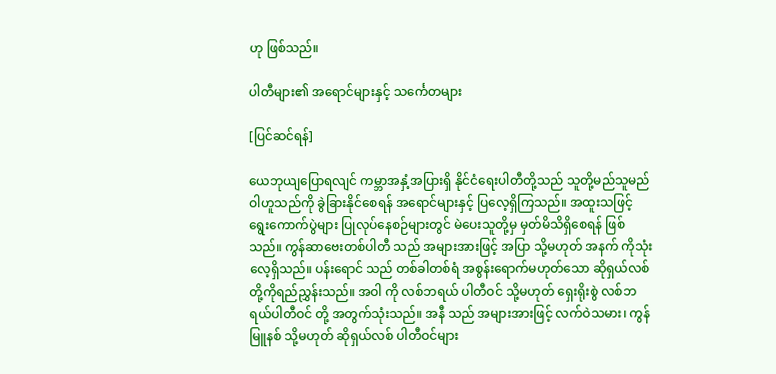ဟု ဖြစ်သည်။

ပါတီများ၏ အရောင်များနှင့် သင်္ကေတများ

[ပြင်ဆင်ရန်]

ယေဘုယျပြောရလျင် ကမ္ဘာအနှံ့အပြားရှိ နိုင်ငံရေးပါတီတို့သည် သူတို့မည်သူမည်ဝါဟူသည်ကို ခွဲခြားနိုင်စေရန် အရောင်များနှင့် ပြလေ့ရှိကြသည်။ အထူးသဖြင့် ရွေးကောက်ပွဲများ ပြုလုပ်နေစဉ်များတွင် မဲပေးသူတို့မှ မှတ်မိသိရှိစေရန် ဖြစ်သည်။ ကွန်ဆာဗေးတစ်ပါတီ သည် အများအားဖြင့် အပြာ သို့မဟုတ် အနက် ကိုသုံးလေ့ရှိသည်။ ပန်းရောင် သည် တစ်ခါတစ်ရံ အစွန်းရောက်မဟုတ်သော ဆိုရှယ်လစ် တို့ကိုရည်ညွှန်းသည်။ အဝါ ကို လစ်ဘရယ် ပါတီဝင် သို့မဟုတ် ရှေးရိုးစွဲ လစ်ဘရယ်ပါတီဝင် တို့ အတွက်သုံးသည်။ အနီ သည် အများအားဖြင့် လက်ဝဲသမား၊ ကွန်မြူနစ် သို့မဟုတ် ဆိုရှယ်လစ် ပါတီဝင်များ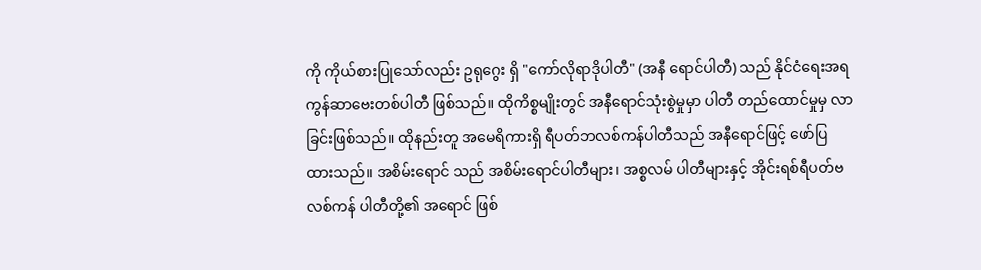ကို ကိုယ်စားပြုသော်လည်း ဥရုဂွေး ရှိ "ကော်လိုရာဒိုပါတီ" (အနီ ရောင်ပါတီ) သည် နိုင်ငံရေးအရ ကွန်ဆာဗေးတစ်ပါတီ ဖြစ်သည်။ ထိုကိစ္စမျိုးတွင် အနီရောင်သုံးစွဲမှုမှာ ပါတီ တည်ထောင်မှုမှ လာခြင်းဖြစ်သည်။ ထိုနည်းတူ အမေရိကားရှိ ရီပတ်ဘလစ်ကန်ပါတီသည် အနီရောင်ဖြင့် ဖော်ပြ ထားသည်။ အစိမ်းရောင် သည် အစိမ်းရောင်ပါတီများ၊ အစ္စလမ် ပါတီများနှင့် အိုင်းရစ်ရီပတ်ဗလစ်ကန် ပါတီတို့၏ အရောင် ဖြစ်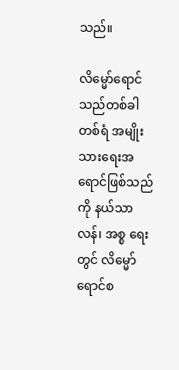သည်။

လိမ္မော်ရောင် သည်တစ်ခါတစ်ရံ အမျိုးသားရေးအရောင်ဖြစ်သည်ကို နယ်သာလန်၊ အစ္စ ရေး တွင် လိမ္မော်ရောင်စ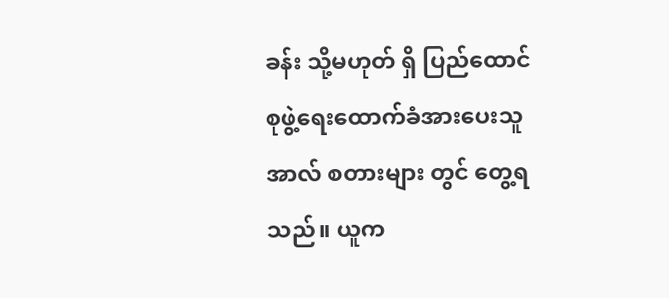ခန်း သို့မဟုတ် ရှိ ပြည်ထောင်စုဖွဲ့ရေးထောက်ခံအားပေးသူ အာလ် စတားများ တွင် တွေ့ရသည်။ ယူက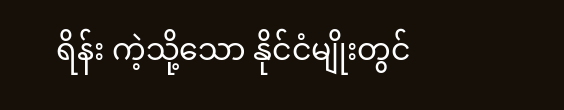ရိန်း ကဲ့သို့သော နိုင်ငံမျိုးတွင်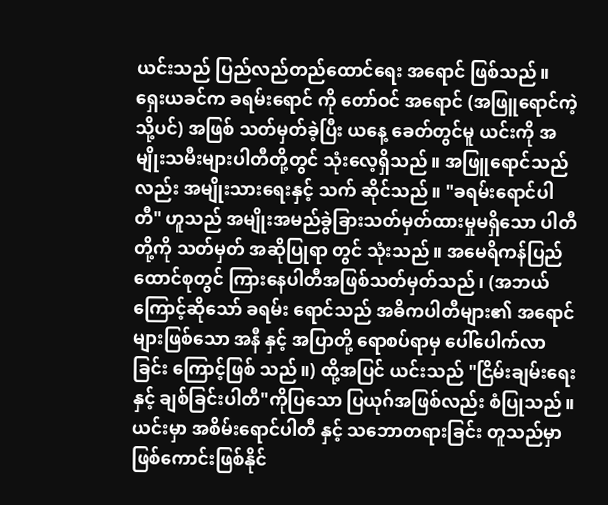ယင်းသည် ပြည်လည်တည်ထောင်ရေး အရောင် ဖြစ်သည်။ ရှေးယခင်က ခရမ်းရောင် ကို တော်ဝင် အရောင် (အဖြူရောင်ကဲ့သို့ပင်) အဖြစ် သတ်မှတ်ခဲ့ပြီး ယနေ့ ခေတ်တွင်မူ ယင်းကို အမျိုးသမီးများပါတီတို့တွင် သုံးလေ့ရှိသည်။ အဖြူရောင်သည်လည်း အမျိုးသားရေးနှင့် သက် ဆိုင်သည်။ "ခရမ်းရောင်ပါတီ" ဟူသည် အမျိုးအမည်ခွဲခြားသတ်မှတ်ထားမှုမရှိသော ပါတီတို့ကို သတ်မှတ် အဆိုပြုရာ တွင် သုံးသည်။ အမေရိကန်ပြည်ထောင်စုတွင် ကြားနေပါတီအဖြစ်သတ်မှတ်သည်၊ (အဘယ်ကြောင့်ဆိုသော် ခရမ်း ရောင်သည် အဓိကပါတီများ၏ အရောင်များဖြစ်သော အနီ နှင့် အပြာတို့ ရောစပ်ရာမှ ပေါ်ပေါက်လာခြင်း ကြောင့်ဖြစ် သည်။) ထို့အပြင် ယင်းသည် "ငြိမ်းချမ်းရေး နှင့် ချစ်ခြင်းပါတီ"ကိုပြသော ပြယုဂ်အဖြစ်လည်း စံပြုသည်။ ယင်းမှာ အစိမ်းရောင်ပါတီ နှင့် သဘောတရားခြင်း တူသည်မှာ ဖြစ်ကောင်းဖြစ်နိုင်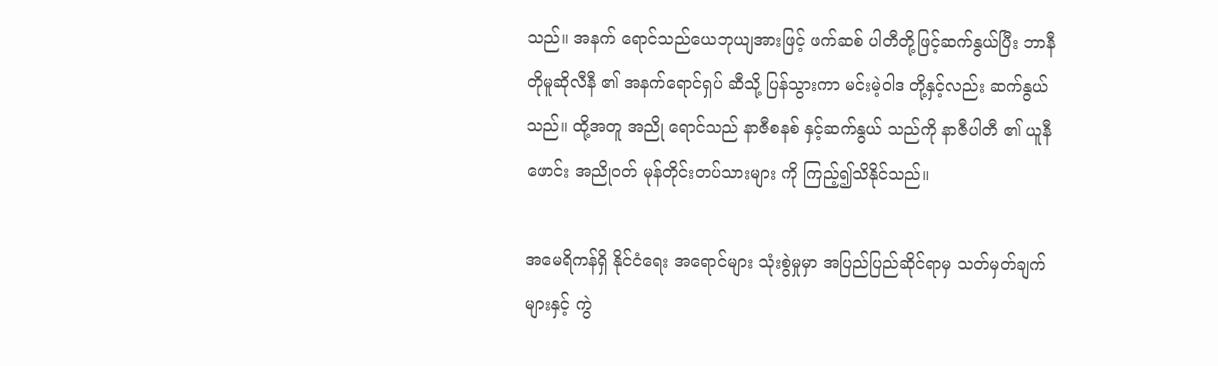သည်။ အနက် ရောင်သည်ယေဘုယျအားဖြင့် ဖက်ဆစ် ပါတီတို့ဖြင့်ဆက်နွယ်ပြီး ဘာနီတိုမူဆိုလီနီ ၏ အနက်ရောင်ရှပ် ဆီသို့ ပြန်သွားကာ မင်းမဲ့ဝါဒ တို့နှင့်လည်း ဆက်နွယ်သည်။ ထို့အတူ အညို ရောင်သည် နာဇီစနစ် နှင့်ဆက်နွယ် သည်ကို နာဇီပါတီ ၏ ယူနီဖောင်း အညိုဝတ် မုန်တိုင်းတပ်သားများ ကို ကြည့်၍သိနိုင်သည်။

အမေရိကန်ရှိ နိုင်ငံရေး အရောင်များ သုံးစွဲမှုမှာ အပြည်ပြည်ဆိုင်ရာမှ သတ်မှတ်ချက်များနှင့် ကွဲ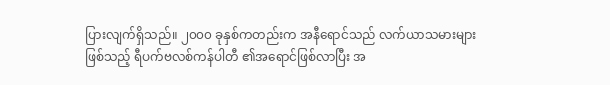ပြားလျက်ရှိသည်။ ၂၀၀၀ ခုနှစ်ကတည်းက အနီရောင်သည် လက်ယာသမားများ ဖြစ်သည့် ရီပက်ဗလစ်ကန်ပါတီ ၏အရောင်ဖြစ်လာပြီး အ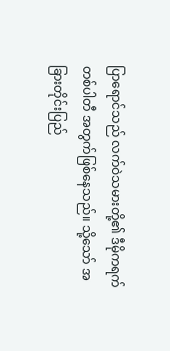ပြာရောင်သည် လက်ဝဲသမားတို့၏ ဒီမိုကရက်တစ်ပါတီ အတွက်ဖြစ်နေသည်။ သို့သော် အခြားတိုင်းပြည်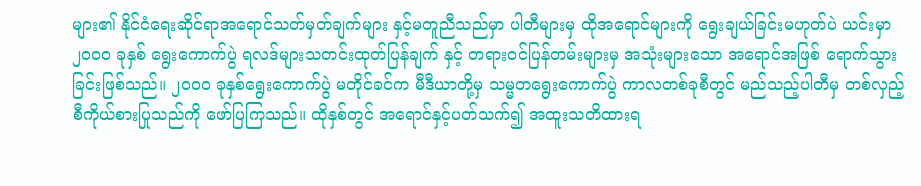များ၏ နိုင်ငံရေးဆိုင်ရာအရောင်သတ်မှတ်ချက်များ နှင့်မတူညီသည်မှာ ပါတီများမှ ထိုအရောင်များကို ရွေးချယ်ခြင်းမဟုတ်ပဲ ယင်းမှာ ၂၀၀၀ ခုနှစ် ရွေးကောက်ပွဲ ရလဒ်များသတင်းထုတ်ပြန်ချက် နှင့် တရားဝင်ပြန်တမ်းများမှ အသုံးများသော အရောင်အဖြစ် ရောက်သွားခြင်းဖြစ်သည်။ ၂၀၀၀ ခုနှစ်ရွေးကောက်ပွဲ မတိုင်ခင်က မီဒီယာတို့မှ သမ္မတရွေးကောက်ပွဲ ကာလတစ်ခုစီတွင် မည်သည့်ပါတီမှ တစ်လှည့်စီကိုယ်စားပြုသည်ကို ဖော်ပြကြသည်။ ထိုနှစ်တွင် အရောင်နှင့်ပတ်သက်၍ အထူးသတိထားရ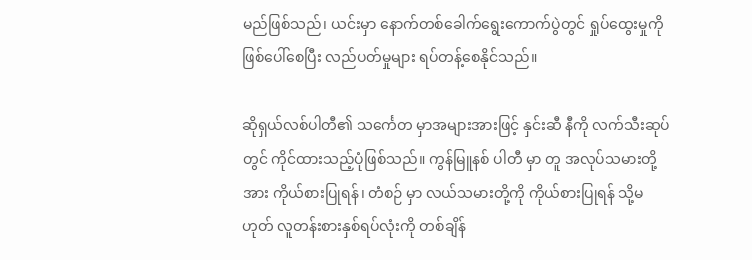မည်ဖြစ်သည်၊ ယင်းမှာ နောက်တစ်ခေါက်ရွေးကောက်ပွဲတွင် ရှုပ်ထွေးမှုကို ဖြစ်ပေါ်စေပြီး လည်ပတ်မှုများ ရပ်တန့်စေနိုင်သည်။

ဆိုရှယ်လစ်ပါတီ၏ သင်္ကေတ မှာအများအားဖြင့် နှင်းဆီ နီကို လက်သီးဆုပ်တွင် ကိုင်ထားသည့်ပုံဖြစ်သည်။ ကွန်မြူနစ် ပါတီ မှာ တူ အလုပ်သမားတို့အား ကိုယ်စားပြုရန်၊ တံစဉ် မှာ လယ်သမားတို့ကို ကိုယ်စားပြုရန် သို့မဟုတ် လူတန်းစားနှစ်ရပ်လုံးကို တစ်ချိန်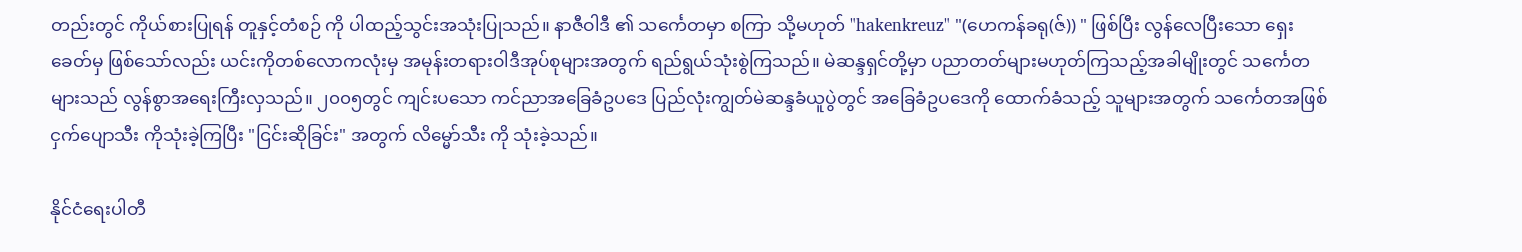တည်းတွင် ကိုယ်စားပြုရန် တူနှင့်တံစဉ် ကို ပါထည့်သွင်းအသုံးပြုသည်။ နာဇီဝါဒီ ၏ သင်္ကေတမှာ စကြာ သို့မဟုတ် "hakenkreuz" "(ဟေကန်ခရု(ဇ်)) " ဖြစ်ပြီး လွန်လေပြီးသော ရှေးခေတ်မှ ဖြစ်သော်လည်း ယင်းကိုတစ်လောကလုံးမှ အမုန်းတရားဝါဒီအုပ်စုများအတွက် ရည်ရွယ်သုံးစွဲကြသည်။ မဲဆန္ဒရှင်တို့မှာ ပညာတတ်များမဟုတ်ကြသည့်အခါမျိုးတွင် သင်္ကေတ များသည် လွန်စွာအရေးကြီးလှသည်။ ၂၀၀၅တွင် ကျင်းပသော ကင်ညာအခြေခံဥပဒေ ပြည်လုံးကျွတ်မဲဆန္ဒခံယူပွဲတွင် အခြေခံဥပဒေကို ထောက်ခံသည့် သူများအတွက် သင်္ကေတအဖြစ် ငှက်ပျောသီး ကိုသုံးခဲ့ကြပြီး "ငြင်းဆိုခြင်း" အတွက် လိမ္မော်သီး ကို သုံးခဲ့သည်။

နိုင်ငံရေးပါတီ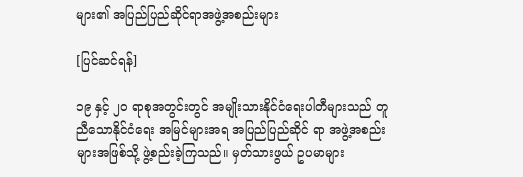များ၏ အပြည်ပြည်ဆိုင်ရာအဖွဲ့အစည်းများ

[ပြင်ဆင်ရန်]

၁၉ နှင့် ၂၀ ရာစုအတွင်းတွင် အမျိုးသားနိုင်ငံရေးပါတီများသည် တူညီသောနိုင်ငံရေး အမြင်များအရ အပြည်ပြည်ဆိုင် ရာ အဖွဲ့အစည်းများအဖြစ်သို့ ဖွဲ့စည်းခဲ့ကြသည်။ မှတ်သားဖွယ် ဥပမာများ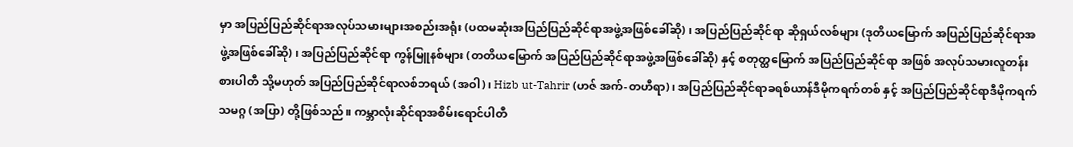မှာ အပြည်ပြည်ဆိုင်ရာအလုပ်သမားများအစည်းအရုံး (ပထမဆုံးအပြည်ပြည်ဆိုင်ရာအဖွဲ့အဖြစ်ခေါ်ဆို) ၊ အပြည်ပြည်ဆိုင်ရာ ဆိုရှယ်လစ်များ (ဒုတိယမြောက် အပြည်ပြည်ဆိုင်ရာအဖွဲ့အဖြစ်ခေါ်ဆို) ၊ အပြည်ပြည်ဆိုင်ရာ ကွန်မြူနစ်များ (တတိယမြောက် အပြည်ပြည်ဆိုင်ရာအဖွဲ့အဖြစ်ခေါ်ဆို) နှင့် စတုတ္ထမြောက် အပြည်ပြည်ဆိုင်ရာ အဖြစ် အလုပ်သမားလူတန်းစားပါတီ သို့မဟုတ် အပြည်ပြည်ဆိုင်ရာလစ်ဘရယ် (အဝါ)၊ Hizb ut-Tahrir (ဟဇ် အက်-တဟီရာ)၊ အပြည်ပြည်ဆိုင်ရာခရစ်ယာန်ဒီမိုကရက်တစ် နှင့် အပြည်ပြည်ဆိုင်ရာဒီမိုကရက်သမဂ္ဂ (အပြာ) တို့ဖြစ်သည်။ ကမ္ဘာလုံးဆိုင်ရာအစိမ်းရောင်ပါတီ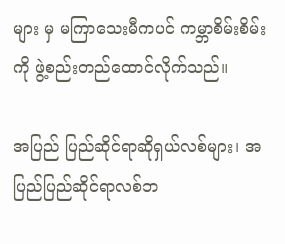များ မှ မကြာသေးမီကပင် ကမ္ဘာစိမ်းစိမ်း ကို ဖွဲ့စည်းတည်ထောင်လိုက်သည်။

အပြည် ပြည်ဆိုင်ရာဆိုရှယ်လစ်များ၊ အပြည်ပြည်ဆိုင်ရာလစ်ဘ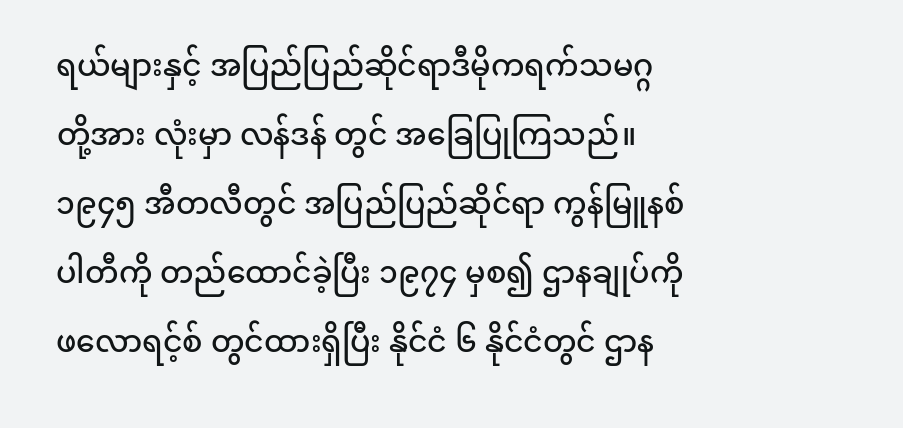ရယ်များနှင့် အပြည်ပြည်ဆိုင်ရာဒီမိုကရက်သမဂ္ဂ တို့အား လုံးမှာ လန်ဒန် တွင် အခြေပြုကြသည်။ ၁၉၄၅ အီတလီတွင် အပြည်ပြည်ဆိုင်ရာ ကွန်မြူနစ်ပါတီကို တည်ထောင်ခဲ့ပြီး ၁၉၇၄ မှစ၍ ဌာနချုပ်ကို ဖလောရင့်စ် တွင်ထားရှိပြီး နိုင်ငံ ၆ နိုင်ငံတွင် ဌာန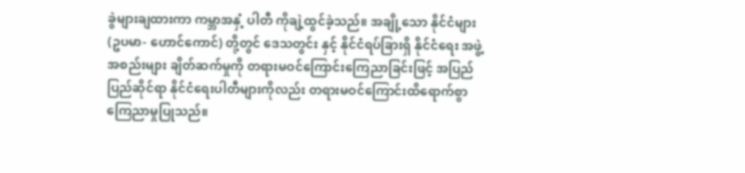ခွဲများချထားကာ ကမ္ဘာအနှံ့ ပါတီ ကိုချဲ့ထွင်ခဲ့သည်။ အချို့သော နိုင်ငံများ (ဥပမာ- ဟောင်ကောင်) တို့တွင် ဒေသတွင်း နှင့် နိုင်ငံရပ်ခြားရှိ နိုင်ငံရေး အဖွဲ့အစည်းများ ချိတ်ဆက်မှုကို တရားမဝင်ကြောင်းကြေညာခြင်းဖြင့် အပြည်ပြည်ဆိုင်ရာ နိုင်ငံရေးပါတီများကိုလည်း တရားမဝင်ကြောင်းထိရောက်စွာ ကြေညာမှုပြုသည်။